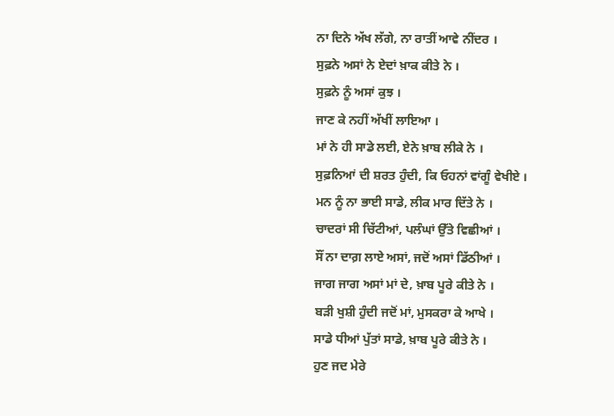ਨਾ ਦਿਨੇ ਅੱਖ ਲੱਗੇ, ਨਾ ਰਾਤੀਂ ਆਵੇ ਨੀਂਦਰ ।
ਸੁਫ਼ਨੇ ਅਸਾਂ ਨੇ ਏਦਾਂ ਖ਼ਾਕ ਕੀਤੇ ਨੇ ।
ਸੁਫ਼ਨੇ ਨੂੰ ਅਸਾਂ ਕੁਝ ।
ਜਾਣ ਕੇ ਨਹੀਂ ਅੱਖੀਂ ਲਾਇਆ ।
ਮਾਂ ਨੇ ਹੀ ਸਾਡੇ ਲਈ, ਏਨੇ ਖ਼ਾਬ ਲੀਕੇ ਨੇ ।
ਸੁਫ਼ਨਿਆਂ ਦੀ ਸ਼ਰਤ ਹੁੰਦੀ, ਕਿ ਓਹਨਾਂ ਵਾਂਗੂੰ ਵੇਖੀਏ ।
ਮਨ ਨੂੰ ਨਾ ਭਾਈ ਸਾਡੇ, ਲੀਕ ਮਾਰ ਦਿੱਤੇ ਨੇ ।
ਚਾਦਰਾਂ ਸੀ ਚਿੱਟੀਆਂ, ਪਲੰਘਾਂ ਉੱਤੇ ਵਿਛੀਆਂ ।
ਸੌਂ ਨਾ ਦਾਗ਼ ਲਾਏ ਅਸਾਂ, ਜਦੋਂ ਅਸਾਂ ਡਿੱਠੀਆਂ ।
ਜਾਗ ਜਾਗ ਅਸਾਂ ਮਾਂ ਦੇ, ਖ਼ਾਬ ਪੂਰੇ ਕੀਤੇ ਨੇ ।
ਬੜੀ ਖੁਸ਼ੀ ਹੁੰਦੀ ਜਦੋਂ ਮਾਂ, ਮੁਸਕਰਾ ਕੇ ਆਖੇ ।
ਸਾਡੇ ਧੀਆਂ ਪੁੱਤਾਂ ਸਾਡੇ, ਖ਼ਾਬ ਪੂਰੇ ਕੀਤੇ ਨੇ ।
ਹੁਣ ਜਦ ਮੇਰੇ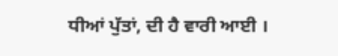ਧੀਆਂ ਪੁੱਤਾਂ, ਦੀ ਹੈ ਵਾਰੀ ਆਈ ।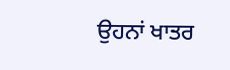ਉਹਨਾਂ ਖਾਤਰ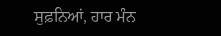ਸੁਫ਼ਨਿਆਂ, ਹਾਰ ਮੰਨ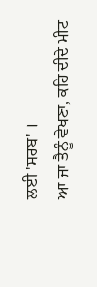ਲਈ 'ਸਰਬ' ।
ਆ ਜਾ ਤੈਨੂੰ ਵੇਖਣਾ, ਕਹਿ ਦੀਦੇ ਮੀਟ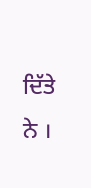ਦਿੱਤੇ ਨੇ ।